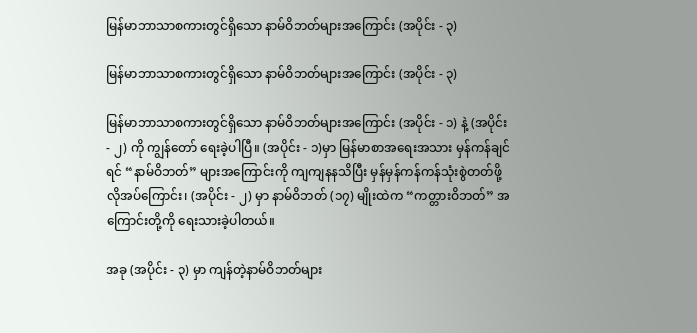မြန်မာဘာသာစကားတွင်ရှိသော နာမ်ဝိဘတ်များအကြောင်း (အပိုင်း - ၃)

မြန်မာဘာသာစကားတွင်ရှိသော နာမ်ဝိဘတ်များအကြောင်း (အပိုင်း - ၃)

မြန်မာဘာသာစကားတွင်ရှိသော နာမ်ဝိဘတ်များအကြောင်း (အပိုင်း - ၁) နဲ့ (အပိုင်း - ၂) ကို ကျွန်တော် ရေးခဲ့ပါပြီ။ (အပိုင်း - ၁)မှာ မြန်မာစာအရေးအသား မှန်ကန်ချင်ရင် “နာမ်ဝိဘတ်” များအကြောင်းကို ကျကျနနသိပြီး မှန်မှန်ကန်ကန်သုံးစွဲတတ်ဖို့လိုအပ်ကြောင်း၊ (အပိုင်း - ၂) မှာ နာမ်ဝိဘတ် (၁၇) မျိုးထဲက “ကတ္တားဝိဘတ်” အကြောင်းတို့ကို ရေးသားခဲ့ပါတယ်။

အခု (အပိုင်း - ၃) မှာ ကျန်တဲ့နာမ်ဝိဘတ်များ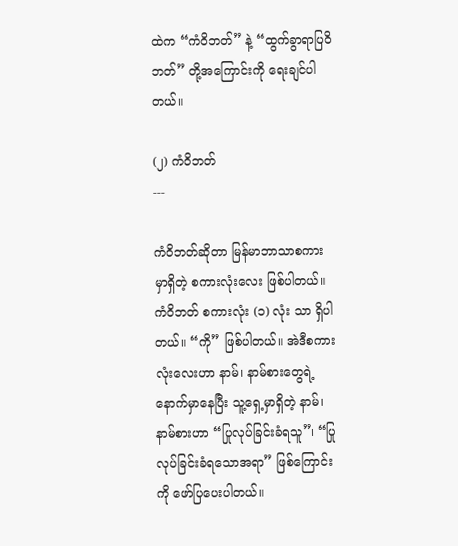ထဲက “ကံဝိဘတ်” နဲ့ “ထွက်ခွာရာပြဝိဘတ်” တို့အကြောင်းကို ရေးချင်ပါတယ်။

(၂) ကံဝိဘတ်
---

ကံဝိဘတ်ဆိုတာ မြန်မာဘာသာစကားမှာရှိတဲ့ စကားလုံးလေး ဖြစ်ပါတယ်။ ကံဝိဘတ် စကားလုံး (၁) လုံး သာ ရှိပါတယ်။ “ကို” ဖြစ်ပါတယ်။ အဲဒီစကားလုံးလေးဟာ နာမ်၊ နာမ်စားတွေရဲ့နောက်မှာနေပြီး သူ့ရှေ့မှာရှိတဲ့ နာမ်၊ နာမ်စားဟာ “ပြုလုပ်ခြင်းခံရသူ”၊ “ပြုလုပ်ခြင်းခံရသောအရာ” ဖြစ်ကြောင်းကို ဖော်ပြပေးပါတယ်။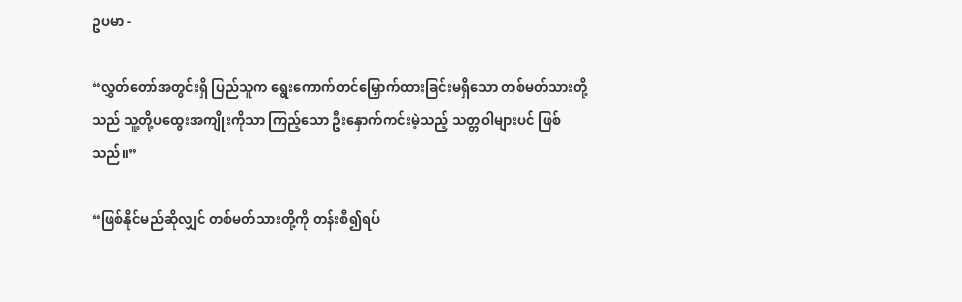ဥပမာ -

“လွှတ်တော်အတွင်းရှိ ပြည်သူက ရွေးကောက်တင်မြှောက်ထားခြင်းမရှိသော တစ်မတ်သားတို့သည် သူ့တို့ပထွေးအကျိုးကိုသာ ကြည့်သော ဦးနှောက်ကင်းမဲ့သည့် သတ္တဝါများပင် ဖြစ်သည်။”

“ဖြစ်နိုင်မည်ဆိုလျှင် တစ်မတ်သားတို့ကို တန်းစီ၍ရပ်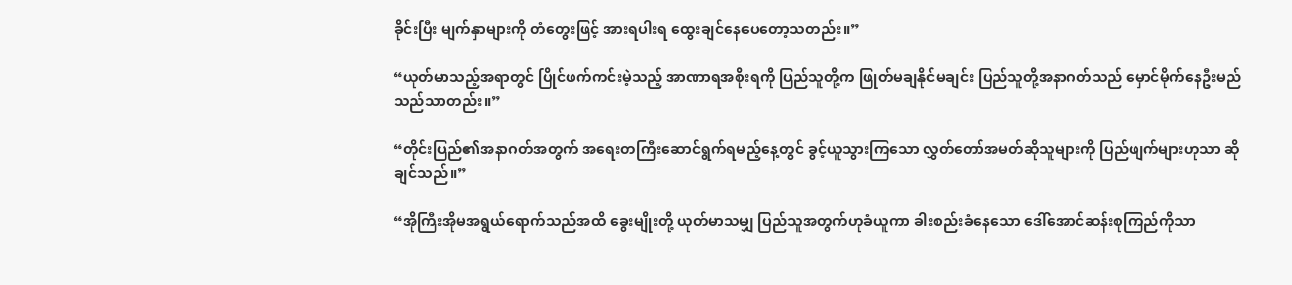ခိုင်းပြီး မျက်နှာများကို တံတွေးဖြင့် အားရပါးရ ထွေးချင်နေပေတော့သတည်း။”

“ယုတ်မာသည့်အရာတွင် ပြိုင်ဖက်ကင်းမဲ့သည့် အာဏာရအစိုးရကို ပြည်သူတို့က ဖြုတ်မချနိုင်မချင်း ပြည်သူတို့အနာဂတ်သည် မှောင်မိုက်နေဦးမည်သည်သာတည်း။”

“တိုင်းပြည်၏အနာဂတ်အတွက် အရေးတကြီးဆောင်ရွက်ရမည့်နေ့တွင် ခွင့်ယူသွားကြသော လွှတ်တော်အမတ်ဆိုသူများကို ပြည်ဖျက်များဟုသာ ဆိုချင်သည်။”

“အိုကြီးအိုမအရွယ်ရောက်သည်အထိ ခွေးမျိုးတို့ ယုတ်မာသမျှ ပြည်သူအတွက်ဟုခံယူကာ ခါးစည်းခံနေသော ဒေါ်အောင်ဆန်းစုကြည်ကိုသာ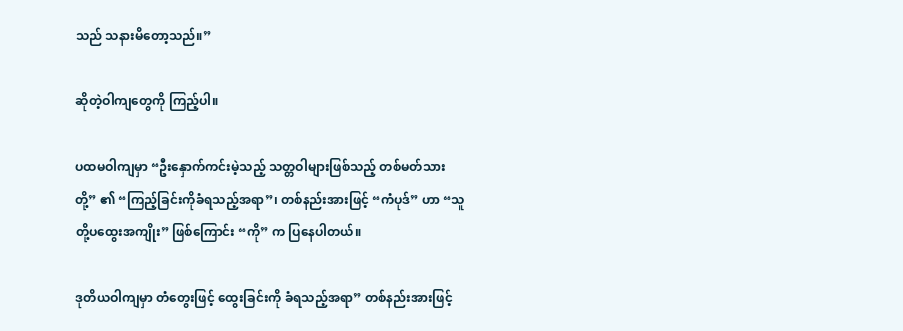သည် သနားမိတော့သည်။”

ဆိုတဲ့ဝါကျတွေကို ကြည့်ပါ။

ပထမဝါကျမှာ “ဦးနှောက်ကင်းမဲ့သည့် သတ္တဝါများဖြစ်သည့် တစ်မတ်သားတို့” ၏ “ကြည့်ခြင်းကိုခံရသည့်အရာ”၊ တစ်နည်းအားဖြင့် “ကံပုဒ်” ဟာ “သူတို့ပထွေးအကျိုး” ဖြစ်ကြောင်း “ကို” က ပြနေပါတယ်။

ဒုတိယဝါကျမှာ တံတွေးဖြင့် ထွေးခြင်းကို ခံရသည့်အရာ” တစ်နည်းအားဖြင့်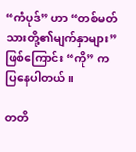“ကံပုဒ်” ဟာ “တစ်မတ်သားတို့၏မျက်နှာများ” ဖြစ်ကြောင်း “ကို” က ပြနေပါတယ်။

တတိ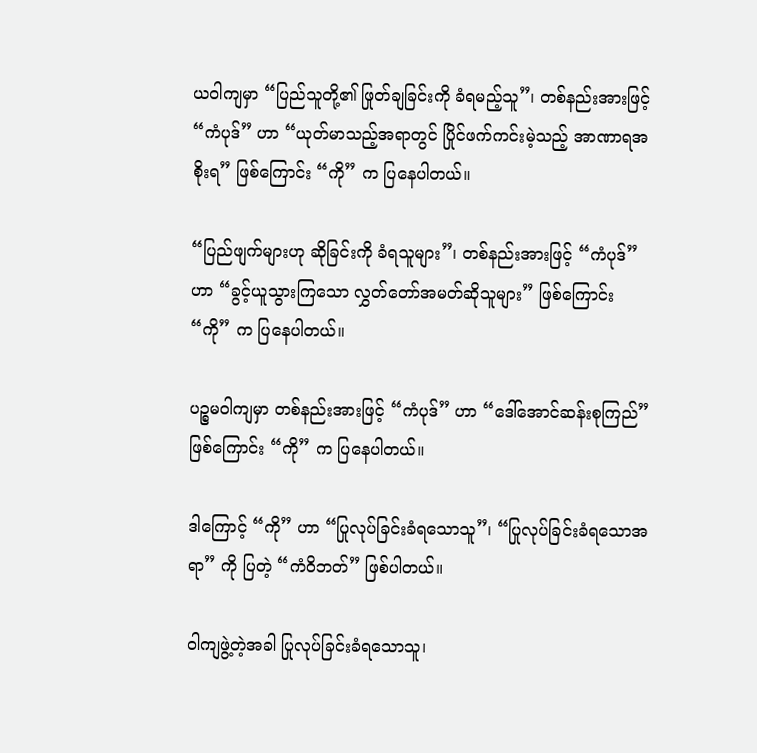ယဝါကျမှာ “ပြည်သူတို့၏ ဖြုတ်ချခြင်းကို ခံရမည့်သူ”၊ တစ်နည်းအားဖြင့် “ကံပုဒ်” ဟာ “ယုတ်မာသည့်အရာတွင် ပြိုင်ဖက်ကင်းမဲ့သည့် အာဏာရအစိုးရ” ဖြစ်ကြောင်း “ကို” က ပြနေပါတယ်။

“ပြည်ဖျက်များဟု ဆိုခြင်းကို ခံရသူများ”၊ တစ်နည်းအားဖြင့် “ကံပုဒ်” ဟာ “ခွင့်ယူသွားကြသော လွှတ်တော်အမတ်ဆိုသူများ” ဖြစ်ကြောင်း “ကို” က ပြနေပါတယ်။

ပဉ္စမဝါကျမှာ တစ်နည်းအားဖြင့် “ကံပုဒ်” ဟာ “ဒေါ်အောင်ဆန်းစုကြည်” ဖြစ်ကြောင်း “ကို” က ပြနေပါတယ်။

ဒါကြောင့် “ကို” ဟာ “ပြုလုပ်ခြင်းခံရသောသူ”၊ “ပြုလုပ်ခြင်းခံရသောအရာ” ကို ပြတဲ့ “ကံဝိဘတ်” ဖြစ်ပါတယ်။

ဝါကျဖွဲ့တဲ့အခါ ပြုလုပ်ခြင်းခံရသောသူ၊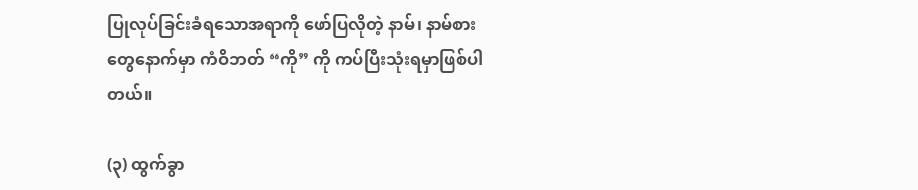ပြုလုပ်ခြင်းခံရသောအရာကို ဖော်ပြလိုတဲ့ နာမ်၊ နာမ်စားတွေနောက်မှာ ကံဝိဘတ် “ကို” ကို ကပ်ပြီးသုံးရမှာဖြစ်ပါတယ်။

(၃) ထွက်ခွာ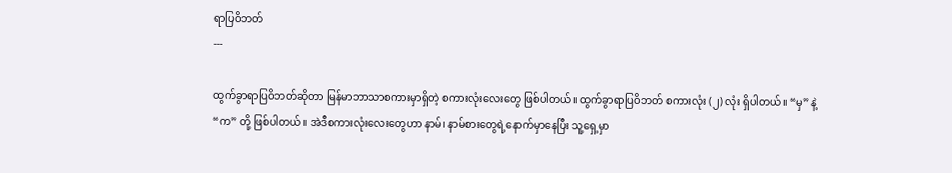ရာပြဝိဘတ်
---

ထွက်ခွာရာပြဝိဘတ်ဆိုတာ မြန်မာဘာသာစကားမှာရှိတဲ့ စကားလုံးလေးတွေ ဖြစ်ပါတယ်။ ထွက်ခွာရာပြဝိဘတ် စကားလုံး (၂) လုံး ရှိပါတယ်။ “မှ” နဲ့ “က” တို့ ဖြစ်ပါတယ်။ အဲဒီစကားလုံးလေးတွေဟာ နာမ်၊ နာမ်စားတွေရဲ့နောက်မှာနေပြီး သူ့ရှေ့မှာ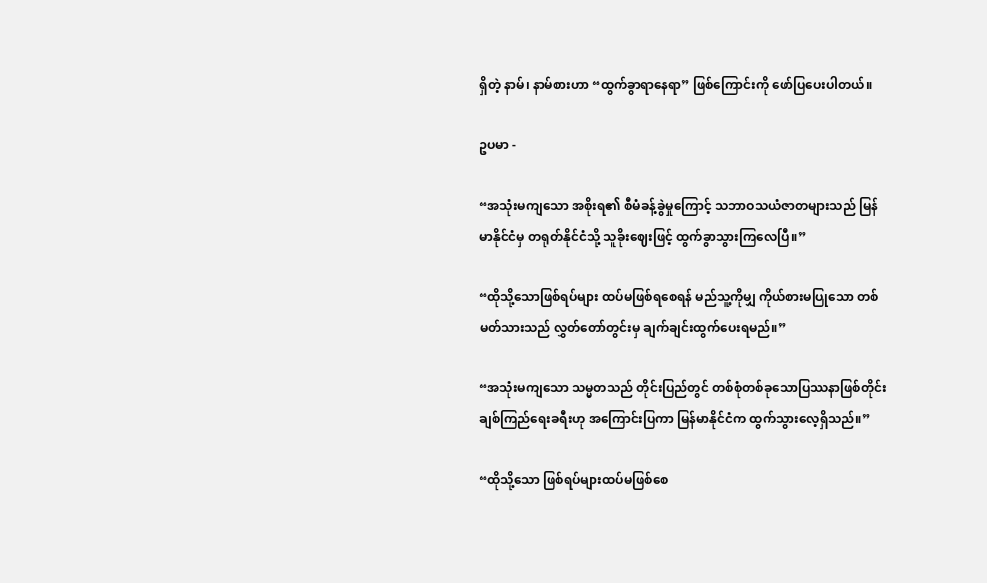ရှိတဲ့ နာမ်၊ နာမ်စားဟာ “ထွက်ခွာရာနေရာ” ဖြစ်ကြောင်းကို ဖော်ပြပေးပါတယ်။

ဥပမာ -

“အသုံးမကျသော အစိုးရ၏ စီမံခန့်ခွဲမှုကြောင့် သဘာဝသယံဇာတများသည် မြန်မာနိုင်ငံမှ တရုတ်နိုင်ငံသို့ သူခိုးဈေးဖြင့် ထွက်ခွာသွားကြလေပြီ။”

“ထိုသို့သောဖြစ်ရပ်များ ထပ်မဖြစ်ရစေရန် မည်သူ့ကိုမျှ ကိုယ်စားမပြုသော တစ်မတ်သားသည် လွှတ်တော်တွင်းမှ ချက်ချင်းထွက်ပေးရမည်။”

“အသုံးမကျသော သမ္မတသည် တိုင်းပြည်တွင် တစ်စုံတစ်ခုသောပြဿနာဖြစ်တိုင်း ချစ်ကြည်ရေးခရီးဟု အကြောင်းပြကာ မြန်မာနိုင်ငံက ထွက်သွားလေ့ရှိသည်။”

“ထိုသို့သော ဖြစ်ရပ်များထပ်မဖြစ်စေ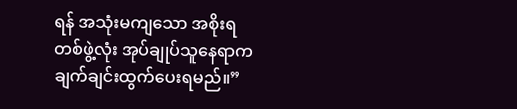ရန် အသုံးမကျသော အစိုးရတစ်ဖွဲ့လုံး အုပ်ချုပ်သူနေရာက ချက်ချင်းထွက်ပေးရမည်။”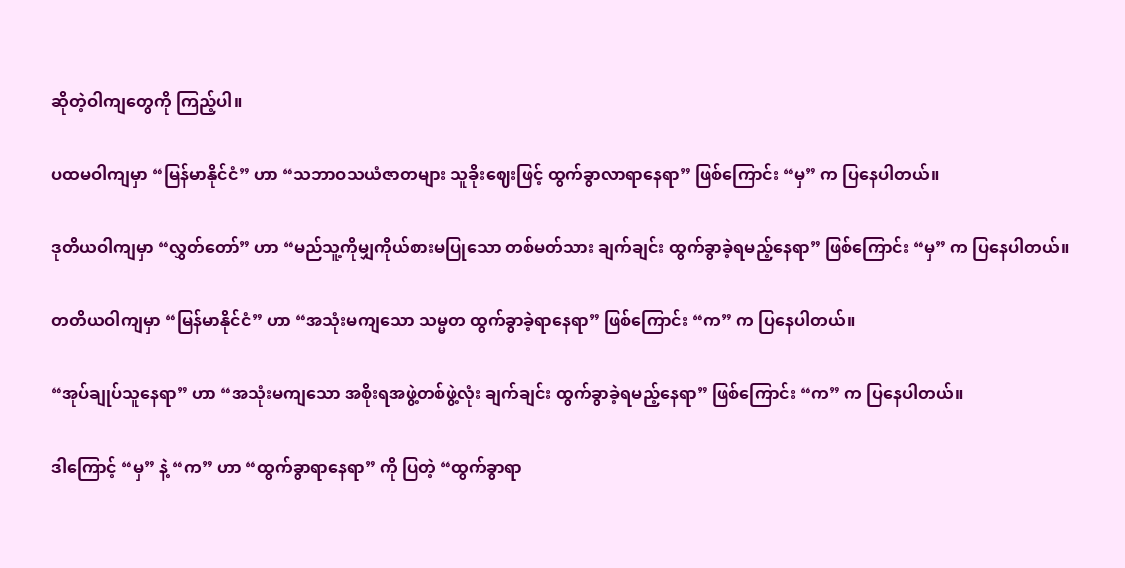ဆိုတဲ့ဝါကျတွေကို ကြည့်ပါ။

ပထမဝါကျမှာ “မြန်မာနိုင်ငံ” ဟာ “သဘာဝသယံဇာတများ သူခိုးဈေးဖြင့် ထွက်ခွာလာရာနေရာ” ဖြစ်ကြောင်း “မှ” က ပြနေပါတယ်။

ဒုတိယဝါကျမှာ “လွှတ်တော်” ဟာ “မည်သူ့ကိုမျှကိုယ်စားမပြုသော တစ်မတ်သား ချက်ချင်း ထွက်ခွာခဲ့ရမည့်နေရာ” ဖြစ်ကြောင်း “မှ” က ပြနေပါတယ်။

တတိယဝါကျမှာ “မြန်မာနိုင်ငံ” ဟာ “အသုံးမကျသော သမ္မတ ထွက်ခွာခဲ့ရာနေရာ” ဖြစ်ကြောင်း “က” က ပြနေပါတယ်။

“အုပ်ချုပ်သူနေရာ” ဟာ “အသုံးမကျသော အစိုးရအဖွဲ့တစ်ဖွဲ့လုံး ချက်ချင်း ထွက်ခွာခဲ့ရမည့်နေရာ” ဖြစ်ကြောင်း “က” က ပြနေပါတယ်။

ဒါကြောင့် “မှ” နဲ့ “က” ဟာ “ထွက်ခွာရာနေရာ” ကို ပြတဲ့ “ထွက်ခွာရာ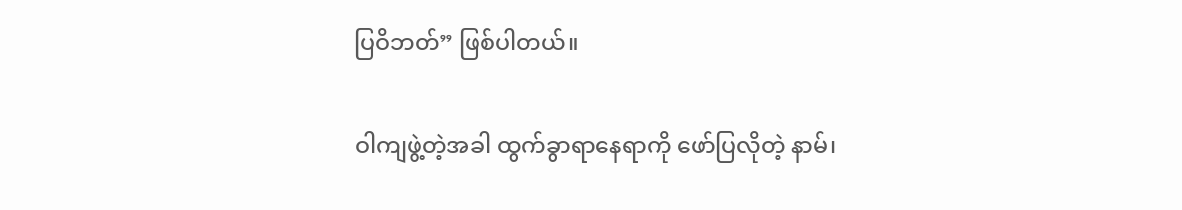ပြဝိဘတ်” ဖြစ်ပါတယ်။

ဝါကျဖွဲ့တဲ့အခါ ထွက်ခွာရာနေရာကို ဖော်ပြလိုတဲ့ နာမ်၊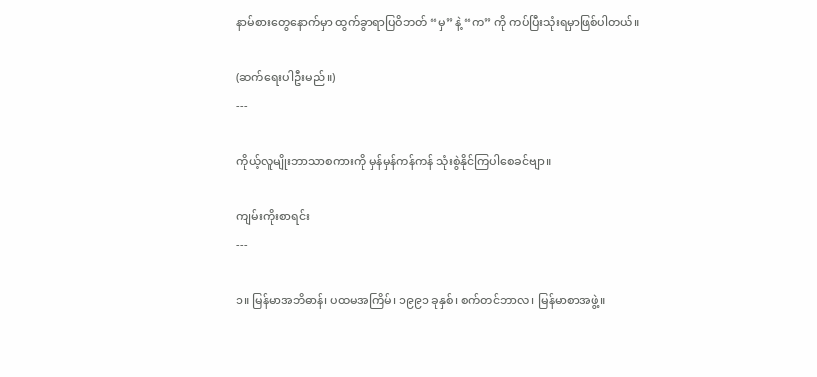နာမ်စားတွေနောက်မှာ ထွက်ခွာရာပြဝိဘတ် “မှ” နဲ့ “က” ကို ကပ်ပြီးသုံးရမှာဖြစ်ပါတယ်။

(ဆက်ရေးပါဦးမည်။)
---

ကိုယ့်လူမျိုးဘာသာစကားကို မှန်မှန်ကန်ကန် သုံးစွဲနိုင်ကြပါစေခင်ဗျာ။

ကျမ်းကိုးစာရင်း
---

၁။ မြန်မာအဘိဓာန်၊ ပထမအကြိမ်၊ ၁၉၉၁ ခုနှစ်၊ စက်တင်ဘာလ၊ မြန်မာစာအဖွဲ့။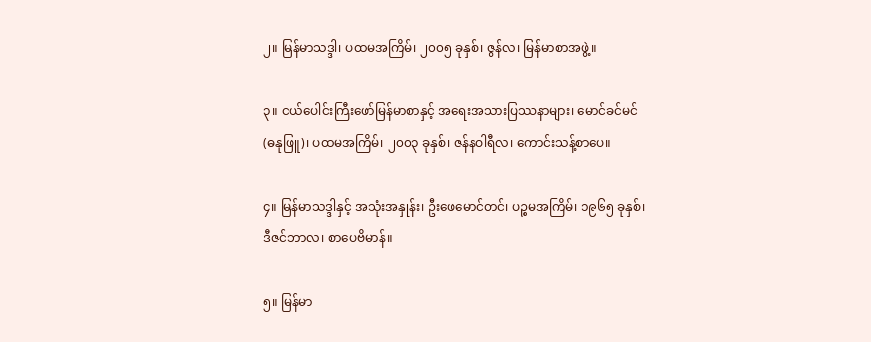၂။ မြန်မာသဒ္ဒါ၊ ပထမအကြိမ်၊ ၂၀၀၅ ခုနှစ်၊ ဇွန်လ၊ မြန်မာစာအဖွဲ့။

၃။ ငယ်ပေါင်းကြီးဖော်မြန်မာစာနှင့် အရေးအသားပြဿနာများ၊ မောင်ခင်မင် (ဓနုဖြူ)၊ ပထမအကြိမ်၊ ၂၀၀၃ ခုနှစ်၊ ဇန်နဝါရီလ၊ ကောင်းသန့်စာပေ။

၄။ မြန်မာသဒ္ဒါနှင့် အသုံးအနှုန်း၊ ဦးဖေမောင်တင်၊ ပဉ္စမအကြိမ်၊ ၁၉၆၅ ခုနှစ်၊ ဒီဇင်ဘာလ၊ စာပေဗိမာန်။

၅။ မြန်မာ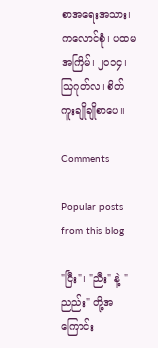စာအရေးအသား၊ ကလောင်စုံ၊ ပထမအကြိမ်၊ ၂၀၁၄၊ သြဂုတ်လ၊ စိတ်ကူးချိုချိုစာပေ။

Comments

Popular posts from this blog

"ငြီး"၊ "ညီး" နဲ့ "ညည်း" တို့အကြောင်း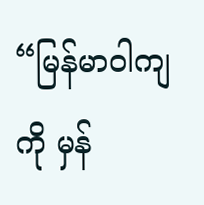“မြန်မာဝါကျကို မှန်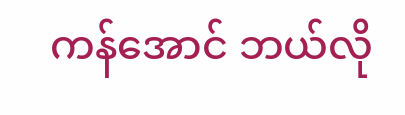ကန်အောင် ဘယ်လို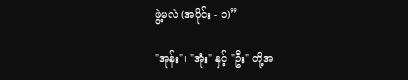ဖွဲ့မလဲ (အပိုင်း - ၁)”

"အုန်း"၊ "အုံး" နှင့် "ဦး" တို့အ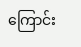ကြောင်း